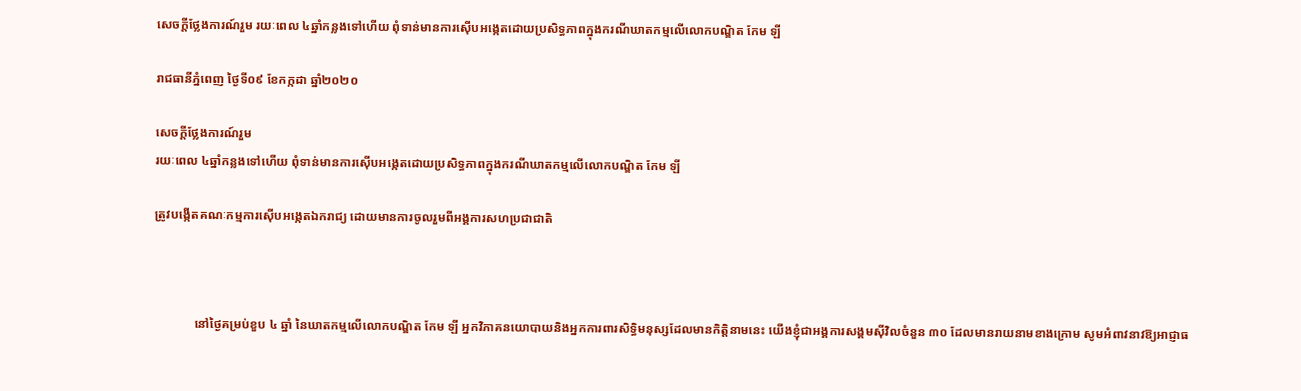សេចក្តីថ្លែងការណ៍រួម រយៈពេល ៤ឆ្នាំកន្លងទៅហើយ ពុំទាន់មានការស៊ើបអង្កេតដោយប្រសិទ្ធភាពក្នុងករណីឃាតកម្មលើលោកបណ្ឌិត កែម ឡី

រាជធានីភ្នំពេញ ថ្ងៃទី០៩ ខែកក្កដា ឆ្នាំ២០២០

សេចក្តីថ្លែងការណ៍រួម
រយៈពេល ៤ឆ្នាំកន្លងទៅហើយ ពុំទាន់មានការស៊ើបអង្កេតដោយប្រសិទ្ធភាពក្នុងករណីឃាតកម្មលើលោកបណ្ឌិត កែម ឡី

ត្រូវបង្កើតគណៈកម្មការស៊ើបអង្កេតឯករាជ្យ ដោយមានការចូលរួមពីអង្គការសហប្រជាជាតិ



             នៅថ្ងៃគម្រប់ខួប ៤ ឆ្នាំ នៃឃាតកម្មលើលោកបណ្ឌិត កែម ឡី អ្នកវិភាគនយោបាយនិងអ្នកការពារសិទ្ធិមនុស្សដែលមានកិត្តិនាមនេះ យើងខ្ញុំជាអង្គការសង្គមស៊ីវិលចំនួន ៣០ ដែលមានរាយនាមខាងក្រោម សូមអំពាវនាវឱ្យអាជ្ញាធ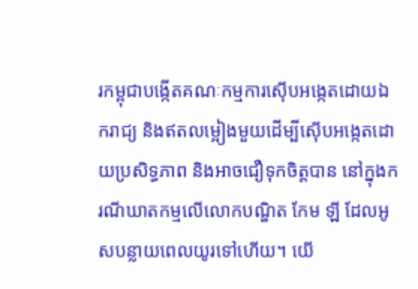រកម្ពុជាបង្កើតគណៈកម្មការស៊ើបអង្កេតដោយឯករាជ្យ និងឥតលម្អៀងមួយដើម្បីស៊ើបអង្កេតដោយប្រសិទ្ធភាព និងអាចជឿទុកចិត្តបាន នៅក្នុងករណីឃាតកម្មលើលោកបណ្ឌិត កែម ឡី ដែលអូសបន្លាយពេលយូរទៅហើយ។ យើ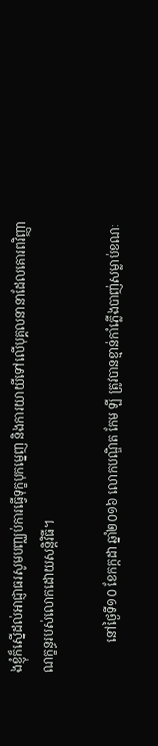ងខ្ញុំក៏ស្នើដល់អាជ្ញាធរសូមបញ្ឈប់ការធ្វើទុក្ខបុកម្នេញ និងការយាយីទៅលើបុគ្គលនានាដែលគោរពវិញ្ញាណក្ខន្ធរបស់លោកដោយសន្តិវិធី។

          នៅថ្ងៃទី១០ ខែកក្កដា ឆ្នាំ២០១៦ លោកបណ្ឌិត កែម ឡី ត្រូវបានខ្មាន់កាំភ្លើងបាញ់សម្លាប់ខណៈ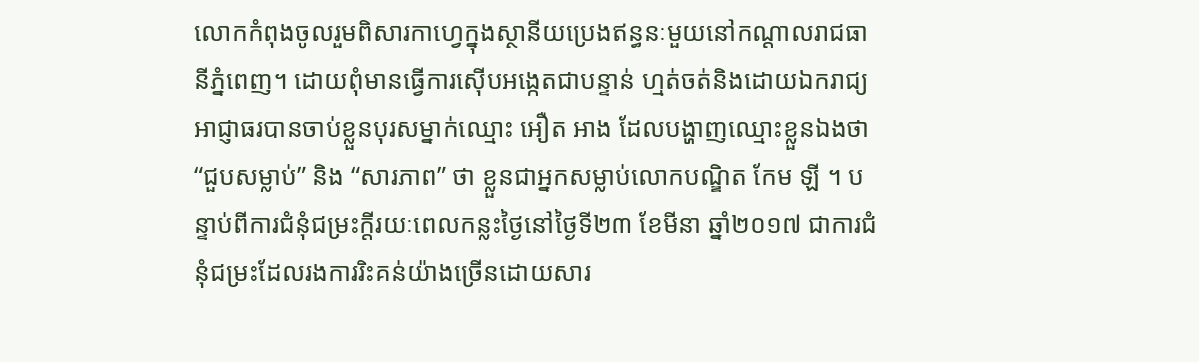លោកកំពុងចូលរួមពិសារកាហ្វេក្នុងស្ថានីយប្រេងឥន្ធនៈមួយនៅកណ្តាលរាជធានីភ្នំពេញ។ ដោយពុំមានធ្វើការស៊ើបអង្កេតជាបន្ទាន់ ហ្មត់ចត់និងដោយឯករាជ្យ អាជ្ញាធរបានចាប់ខ្លួនបុរសម្នាក់ឈ្មោះ អឿត អាង ដែលបង្ហាញឈ្មោះខ្លួនឯងថា “ជួបសម្លាប់” និង “សារភាព” ថា ខ្លួនជាអ្នកសម្លាប់លោកបណ្ឌិត កែម ឡី ។ បន្ទាប់ពីការជំនុំជម្រះក្តីរយៈពេលកន្លះថ្ងៃនៅថ្ងៃទី២៣ ខែមីនា ឆ្នាំ២០១៧ ជាការជំនុំជម្រះដែលរងការរិះគន់យ៉ាងច្រើនដោយសារ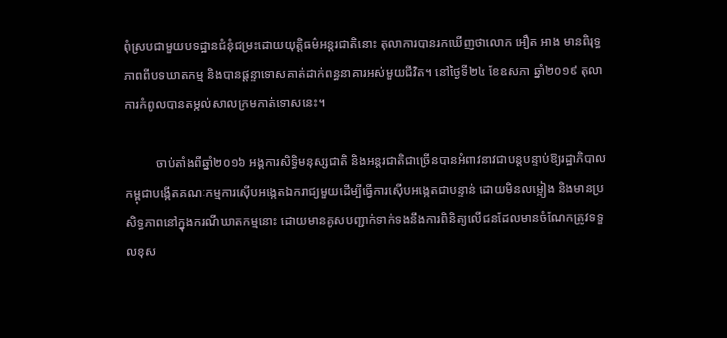ពុំស្របជាមួយបទដ្ឋានជំនុំជម្រះដោយយុត្តិធម៌អន្តរជាតិនោះ តុលាការបានរកឃើញថាលោក អឿត អាង មានពិរុទ្ធភាពពីបទឃាតកម្ម និងបានផ្តន្ទាទោសគាត់ដាក់ពន្ធនាគារអស់មួយជីវិត។ នៅថ្ងៃទី២៤ ខែឧសភា ឆ្នាំ២០១៩ តុលាការកំពូលបានតម្កល់សាលក្រមកាត់ទោសនេះ។

          ចាប់តាំងពីឆ្នាំ២០១៦ អង្គការសិទ្ធិមនុស្សជាតិ និងអន្តរជាតិជាច្រើនបានអំពាវនាវជាបន្តបន្ទាប់ឱ្យរដ្ឋាភិបាលកម្ពុជាបង្កើតគណៈកម្មការស៊ើបអង្កេតឯករាជ្យមួយដើម្បីធ្វើការស៊ើបអង្កេតជាបន្ទាន់ ដោយមិនលម្អៀង និងមានប្រសិទ្ធភាពនៅក្នុងករណីឃាតកម្មនោះ ដោយមានគូសបញ្ជាក់ទាក់ទងនឹងការពិនិត្យលើជនដែលមានចំណែកត្រូវទទួលខុស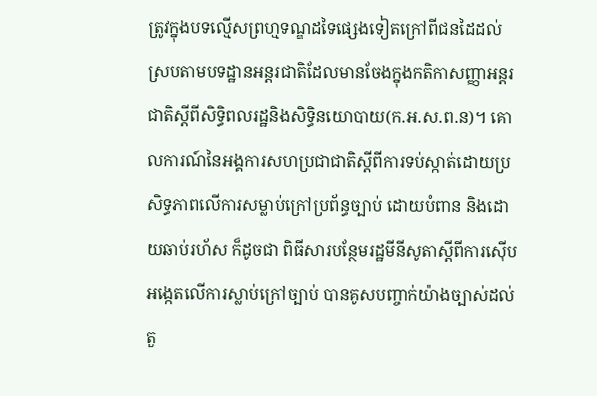ត្រូវក្នុងបទល្មើសព្រហ្មទណ្ឌដទៃផ្សេងទៀតក្រៅពីជនដៃដល់ ស្របតាមបទដ្ឋានអន្តរជាតិដែលមានចែងក្នុងកតិកាសញ្ញាអន្តរជាតិស្តីពីសិទ្ធិពលរដ្ឋនិងសិទ្ធិនយោបាយ(ក.អ.ស.ព.ន)។ គោលការណ៍នៃអង្គការសហប្រជាជាតិស្តីពីការទប់ស្កាត់ដោយប្រសិទ្ធភាពលើការសម្លាប់ក្រៅប្រព័ន្ធច្បាប់ ដោយបំពាន និងដោយឆាប់រហ័ស ក៏ដូចជា ពិធីសារបន្ថែមរដ្ឋមីនីសូតាស្តីពីការស៊ើបអង្កេតលើការស្លាប់ក្រៅច្បាប់ បានគូសបញ្ចាក់យ៉ាងច្បាស់ដល់តួ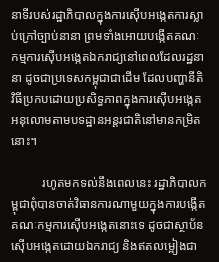នាទីរបស់រដ្ឋាភិបាលក្នុងការស៊ើបអង្កេតការស្លាប់ក្រៅច្បាប់នានា ព្រមទាំងអោយបង្កើតគណៈកម្មការស៊ើបអង្កេតឯករាជ្យនៅពេលដែលរដ្ឋនានា ដូចជាប្រទេសកម្ពុជាជាដើម ដែលបញ្ហានីតិវិធីប្រកបដោយប្រសិទ្ធភាពក្នុងការស៊ើបអង្កេតអនុលោមតាមបទដ្ឋានអន្តរជាតិនៅមានកម្រិតនោះ។

          រហូតមកទល់នឹងពេលនេះ រដ្ឋាភិបាលកម្ពុជាពុំបានចាត់វិធានការណាមួយក្នុងការបង្កើតគណៈកម្មការស៊ើបអង្កេតនោះទេ ដូចជាស្ថាប័នស៊ើបអង្កេតដោយឯករាជ្យ និងឥតលម្អៀងជា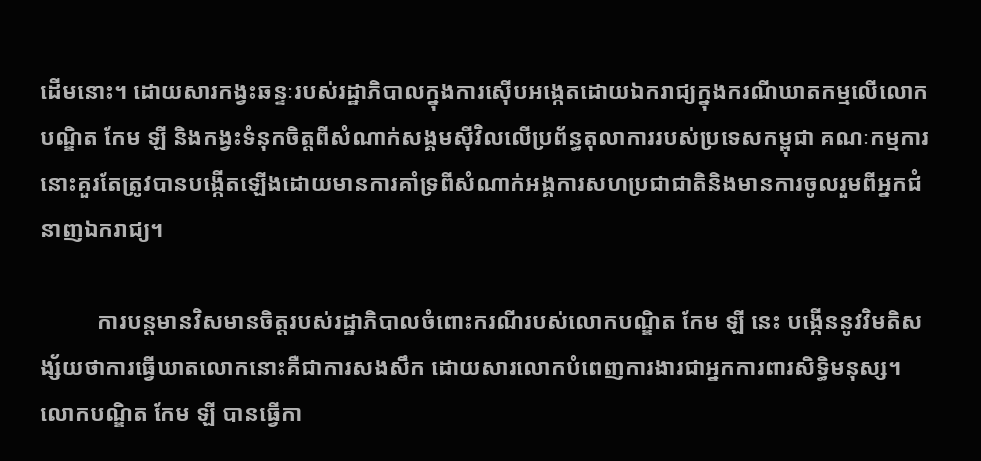ដើមនោះ។ ដោយសារកង្វះឆន្ទៈរបស់រដ្ឋាភិបាលក្នុងការស៊ើបអង្កេតដោយឯករាជ្យក្នុងករណីឃាតកម្មលើលោកបណ្ឌិត កែម ឡី និងកង្វះទំនុកចិត្តពីសំណាក់សង្គមស៊ីវិលលើប្រព័ន្ធតុលាការរបស់ប្រទេសកម្ពុជា គណៈកម្មការនោះគួរតែត្រូវបានបង្កើតឡើងដោយមានការគាំទ្រពីសំណាក់អង្គការសហប្រជាជាតិនិងមានការចូលរួមពីអ្នកជំនាញឯករាជ្យ។

          ការបន្តមានវិសមានចិត្តរបស់រដ្ឋាភិបាលចំពោះករណីរបស់លោកបណ្ឌិត កែម ឡី នេះ បង្កើននូវវិមតិសង្ស័យថាការធ្វើឃាតលោកនោះគឺជាការសងសឹក ដោយសារលោកបំពេញការងារជាអ្នកការពារសិទ្ធិមនុស្ស។ លោកបណ្ឌិត កែម ឡី បានធ្វើកា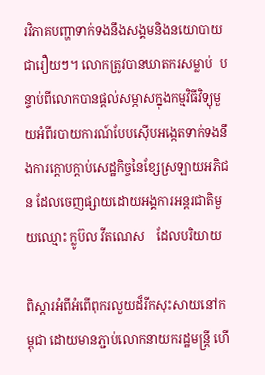រវិភាគបញ្ហាទាក់ទងនឹងសង្គមនិងនយោបាយជារឿយៗ។ លោកត្រូវបានឃាតករសម្លាប់  បន្ទាប់ពីលោកបានផ្តល់សម្ភាសក្នុងកម្មវិធីវិទ្យុមួយអំពីរបាយការណ៍បែបស៊ើបអង្កេតទាក់ទងនឹងការក្តោបក្តាប់សេដ្ឋកិច្ចនៃខ្សែស្រឡាយអភិជន ដែលចេញផ្សាយដោយអង្គការអន្តរជាតិមួយឈ្មោះ ក្លូប៊ល វីតណេស    ដែលបរិយាយ

ពិស្តារអំពីអំពើពុករលួយដ៏រីកសុះសាយនៅកម្ពុជា ដោយមានភ្ជាប់លោកនាយករដ្ឋមន្ត្រី ហើ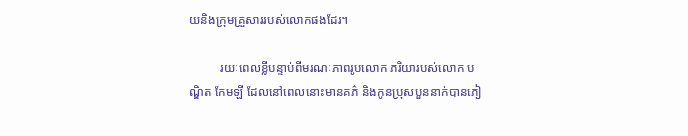យនិងក្រុមគ្រួសាររបស់លោកផងដែរ។

          រយៈពេលខ្លីបន្ទាប់ពីមរណៈភាពរូបលោក ភរិយារបស់លោក បណ្ឌិត កែមឡី ដែលនៅពេលនោះមានគភ៌ និងកូនប្រុសបួននាក់បានភៀ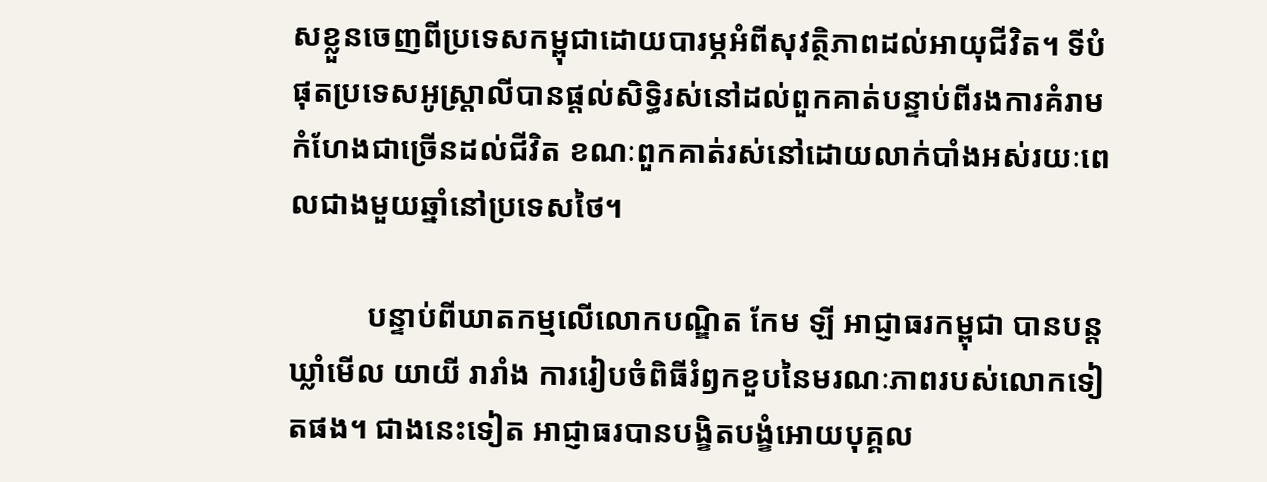សខ្លួនចេញពីប្រទេសកម្ពុជាដោយបារម្ភអំពីសុវត្ថិភាពដល់អាយុជីវិត។ ទីបំផុតប្រទេសអូស្ត្រាលីបានផ្តល់សិទ្ធិរស់នៅដល់ពួកគាត់បន្ទាប់ពីរងការគំរាមកំហែងជាច្រើនដល់ជីវិត ខណៈពួកគាត់រស់នៅដោយលាក់បាំងអស់រយៈពេលជាងមួយឆ្នាំនៅប្រទេសថៃ។

          បន្ទាប់ពីឃាតកម្មលើលោកបណ្ឌិត កែម ឡី អាជ្ញាធរកម្ពុជា បានបន្តឃ្លាំមើល យាយី រារាំង ការរៀបចំពិធីរំឭកខួបនៃមរណៈភាពរបស់លោកទៀតផង។ ជាងនេះទៀត អាជ្ញាធរបានបង្ខិតបង្ខំអោយបុគ្គល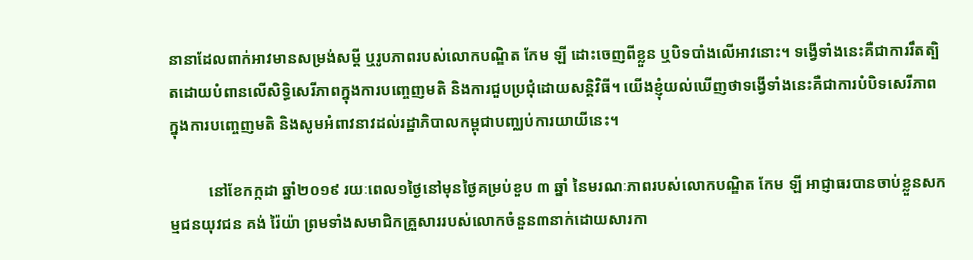នានាដែលពាក់អាវមានសម្រង់សម្តី ឬរូបភាពរបស់លោកបណ្ឌិត កែម ឡី ដោះចេញពីខ្លួន ឬបិទបាំងលើអាវនោះ។ ទង្វើទាំងនេះគឺជាការរឹតត្បិតដោយបំពានលើសិទ្ធិសេរីភាពក្នុងការបញ្ចេញមតិ និងការជួបប្រជុំដោយសន្តិវិធី។ យើងខ្ញុំយល់ឃើញថាទង្វើទាំងនេះគឺជាការបំបិទសេរីភាពក្នុងការបញ្ចេញមតិ និងសូមអំពាវនាវដល់រដ្ឋាភិបាលកម្ពុជាបញ្ឈប់ការយាយីនេះ។

          នៅខែកក្កដា ឆ្នាំ២០១៩ រយៈពេល១ថ្ងៃនៅមុនថ្ងៃគម្រប់ខួប ៣ ឆ្នាំ នៃមរណៈភាពរបស់លោកបណ្ឌិត កែម ឡី អាជ្ញាធរបានចាប់ខ្លួនសកម្មជនយុវជន គង់ រ៉ៃយ៉ា ព្រមទាំងសមាជិកគ្រួសាររបស់លោកចំនួន៣នាក់ដោយសារកា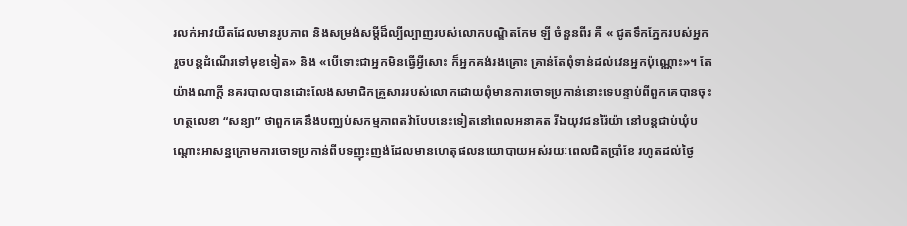រលក់អាវយឺតដែលមានរូបភាព និងសម្រង់សម្តីដ៏ល្បីល្បាញរបស់លោកបណ្ឌិតកែម ឡី ចំនួនពីរ គឺ « ជូតទឹកភ្នែករបស់អ្នក រួចបន្តដំណើរទៅមុខទៀត» និង «បើទោះជាអ្នកមិនធ្វើអ្វីសោះ ក៏អ្នកគង់រងគ្រោះ គ្រាន់តែពុំទាន់ដល់វេនអ្នកប៉ុណ្ណោះ»។ តែយ៉ាងណាក្តី នគរបាលបានដោះលែងសមាជិកគ្រួសាររបស់លោកដោយពុំមានការចោទប្រកាន់នោះទេបន្ទាប់ពីពួកគេបានចុះហត្ថលេខា “សន្យា” ថាពួកគេនឹងបញ្ឈប់សកម្មភាពតវ៉ាបែបនេះទៀតនៅពេលអនាគត រីឯយុវជនរ៉ៃយ៉ា នៅបន្តជាប់ឃុំបណ្តោះអាសន្នក្រោមការចោទប្រកាន់ពីបទញុះញង់ដែលមានហេតុផលនយោបាយអស់រយៈពេលជិតប្រាំខែ រហូតដល់ថ្ងៃ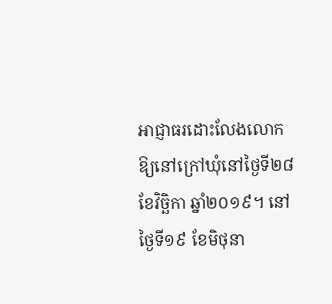អាជ្ញាធរដោះលែងលោកឱ្យនៅក្រៅឃុំនៅថ្ងៃទី២៨ ខែវិច្ឆិកា ឆ្នាំ២០១៩។ នៅថ្ងៃទី១៩ ខែមិថុនា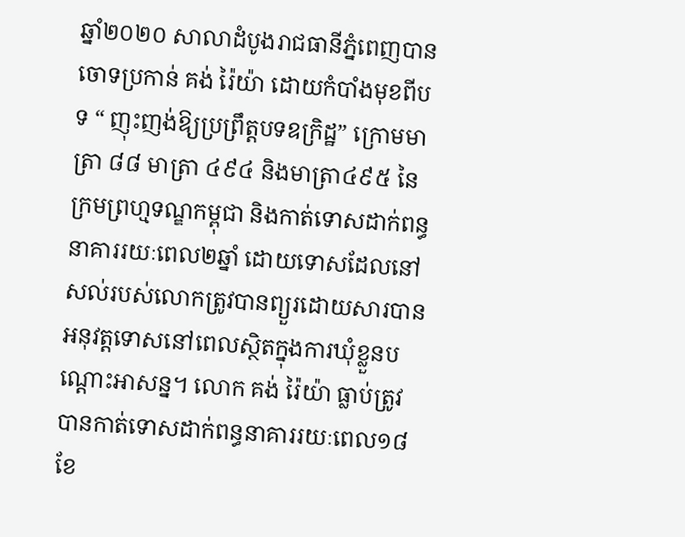ឆ្នាំ២០២០ សាលាដំបូងរាជធានីភ្នំពេញបានចោទប្រកាន់ គង់ រ៉ៃយ៉ា ដោយកំបាំងមុខពីបទ “ ញុះញង់ឱ្យប្រព្រឹត្តបទឧក្រិដ្ឋ” ក្រោមមាត្រា ៨៨ មាត្រា ៤៩៤ និងមាត្រា៤៩៥ នៃក្រមព្រហ្មទណ្ឌកម្ពុជា និងកាត់ទោសដាក់ពន្ធនាគាររយៈពេល២ឆ្នាំ ដោយទោសដែលនៅសល់របស់លោកត្រូវបានព្យួរដោយសារបានអនុវត្តទោសនៅពេលស្ថិតក្នុងការឃុំខ្លួនបណ្តោះអាសន្ន។ លោក គង់ រ៉ៃយ៉ា ធ្លាប់ត្រូវបានកាត់ទោសដាក់ពន្ធនាគាររយៈពេល១៨ ខែ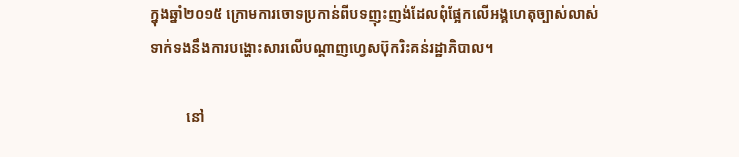ក្នុងឆ្នាំ២០១៥ ក្រោមការចោទប្រកាន់ពីបទញុះញង់ដែលពុំផ្អែកលើអង្គហេតុច្បាស់លាស់ទាក់ទងនឹងការបង្ហោះសារលើបណ្តាញហ្វេសប៊ុករិះគន់រដ្ឋាភិបាល។

          នៅ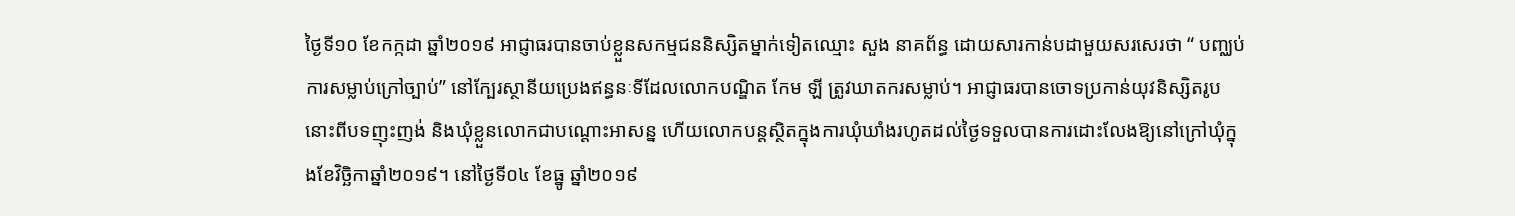ថ្ងៃទី១០ ខែកក្កដា ឆ្នាំ២០១៩ អាជ្ញាធរបានចាប់ខ្លួនសកម្មជននិស្សិតម្នាក់ទៀតឈ្មោះ សួង នាគព័ន្ធ ដោយសារកាន់បដាមួយសរសេរថា “ បញ្ឈប់ការសម្លាប់ក្រៅច្បាប់” នៅក្បែរស្ថានីយប្រេងឥន្ធនៈទីដែលលោកបណ្ឌិត កែម ឡី ត្រូវឃាតករសម្លាប់។ អាជ្ញាធរបានចោទប្រកាន់យុវនិស្សិតរូបនោះពីបទញុះញង់ និងឃុំខ្លួនលោកជាបណ្តោះអាសន្ន ហើយលោកបន្តស្ថិតក្នុងការឃុំឃាំងរហូតដល់ថ្ងៃទទួលបានការដោះលែងឱ្យនៅក្រៅឃុំក្នុងខែវិច្ឆិកាឆ្នាំ២០១៩។ នៅថ្ងៃទី០៤ ខែធ្នូ ឆ្នាំ២០១៩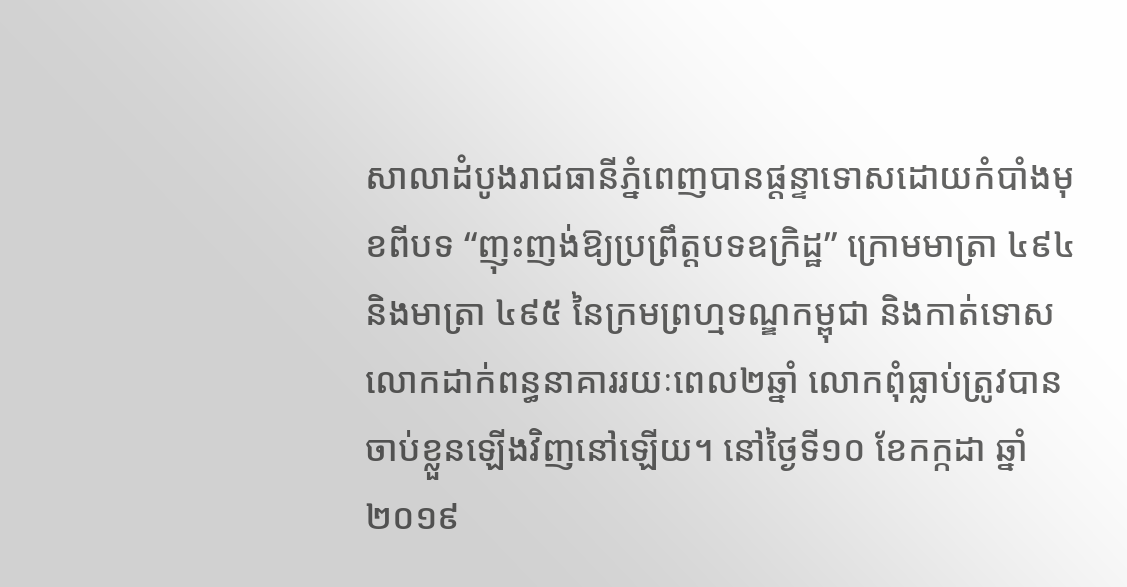សាលាដំបូងរាជធានីភ្នំពេញបានផ្តន្ទាទោសដោយកំបាំងមុខពីបទ “ញុះញង់ឱ្យប្រព្រឹត្តបទឧក្រិដ្ឋ” ក្រោមមាត្រា ៤៩៤ និងមាត្រា ៤៩៥ នៃក្រមព្រហ្មទណ្ឌកម្ពុជា និងកាត់ទោសលោកដាក់ពន្ធនាគាររយៈពេល២ឆ្នាំ លោកពុំធ្លាប់ត្រូវបានចាប់ខ្លួនឡើងវិញនៅឡើយ។ នៅថ្ងៃទី១០ ខែកក្កដា ឆ្នាំ២០១៩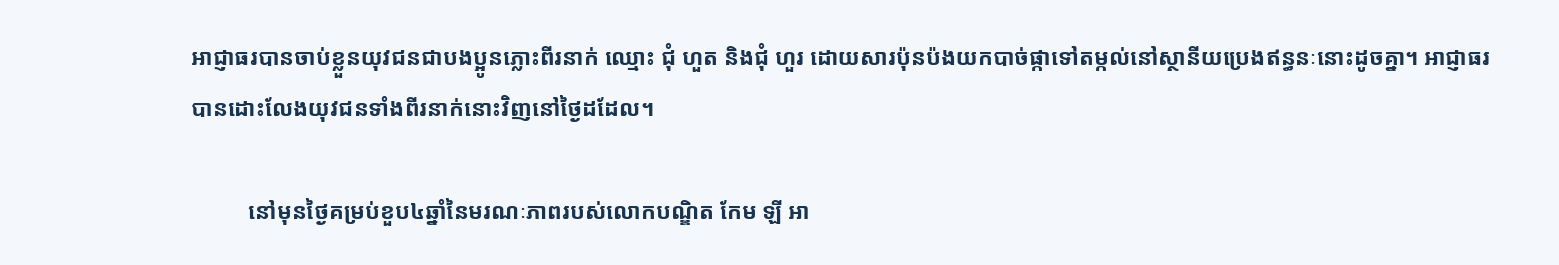អាជ្ញាធរបានចាប់ខ្លួនយុវជនជាបងប្អូនភ្លោះពីរនាក់ ឈ្មោះ ជុំ ហួត និងជុំ ហួរ ដោយសារប៉ុនប៉ងយកបាច់ផ្កាទៅតម្កល់នៅស្ថានីយប្រេងឥន្ធនៈនោះដូចគ្នា។ អាជ្ញាធរបានដោះលែងយុវជនទាំងពីរនាក់នោះវិញនៅថ្ងៃដដែល។

          នៅមុនថ្ងៃគម្រប់ខួប៤ឆ្នាំនៃមរណៈភាពរបស់លោកបណ្ឌិត កែម ឡី អា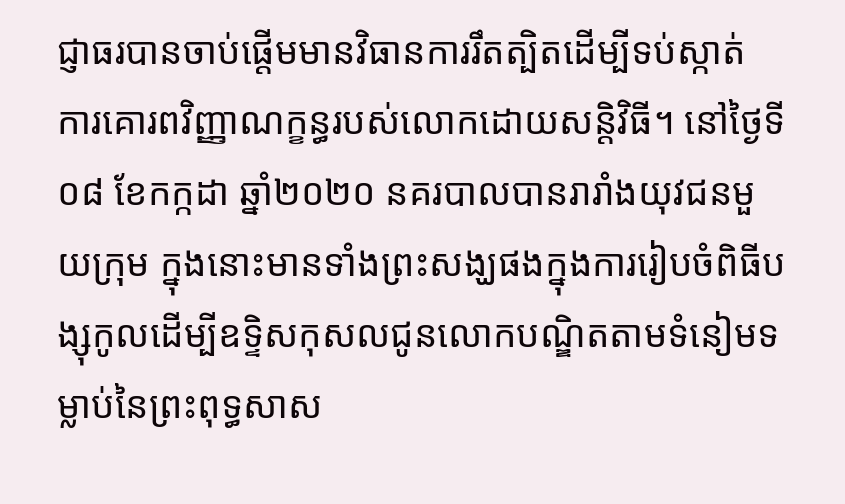ជ្ញាធរបានចាប់ផ្តើមមានវិធានការរឹតត្បិតដើម្បីទប់ស្កាត់  ការគោរពវិញ្ញាណក្ខន្ធរបស់លោកដោយសន្តិវិធី។ នៅថ្ងៃទី០៨ ខែកក្កដា ឆ្នាំ២០២០ នគរបាលបានរារាំងយុវជនមួយក្រុម ក្នុងនោះមានទាំងព្រះសង្ឃផងក្នុងការរៀបចំពិធីបង្សុកូលដើម្បីឧទ្ទិសកុសលជូនលោកបណ្ឌិតតាមទំនៀមទម្លាប់នៃព្រះពុទ្ធសាស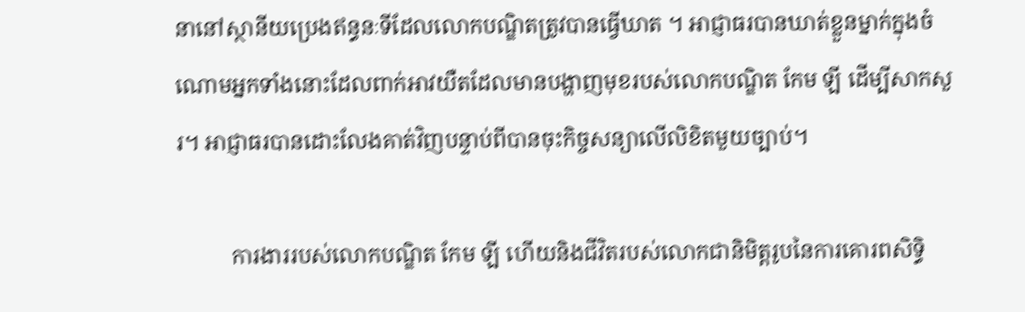នានៅស្ថានីយប្រេងឥន្ធនៈទីដែលលោកបណ្ឌិតត្រូវបានធ្វើឃាត ។ អាជ្ញាធរបានឃាត់ខ្លួនម្នាក់ក្នុងចំណោមអ្នកទាំងនោះដែលពាក់អាវយឺតដែលមានបង្ហាញមុខរបស់លោកបណ្ឌិត កែម ឡី ដើម្បីសាកសួរ។ អាជ្ញាធរបានដោះលែងគាត់វិញបន្ទាប់ពីបានចុះកិច្ចសន្យាលើលិខិតមួយច្បាប់។

          ការងាររបស់លោកបណ្ឌិត កែម ឡី ហើយនិងជីវិតរបស់លោកជានិមិត្តរូបនៃការគោរពសិទ្ធិ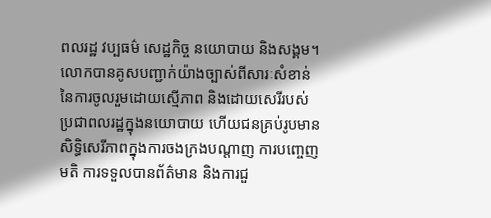ពលរដ្ឋ វប្បធម៌ សេដ្ឋកិច្ច នយោបាយ និងសង្គម។ លោកបានគូសបញ្ជាក់យ៉ាងច្បាស់ពីសារៈសំខាន់នៃការចូលរួមដោយស្មើភាព និងដោយសេរីរបស់ប្រជាពលរដ្ឋក្នុងនយោបាយ ហើយជនគ្រប់រូបមានសិទ្ធិសេរីភាពក្នុងការចងក្រងបណ្តាញ ការបញ្ចេញមតិ ការទទួលបានព័ត៌មាន និងការជួ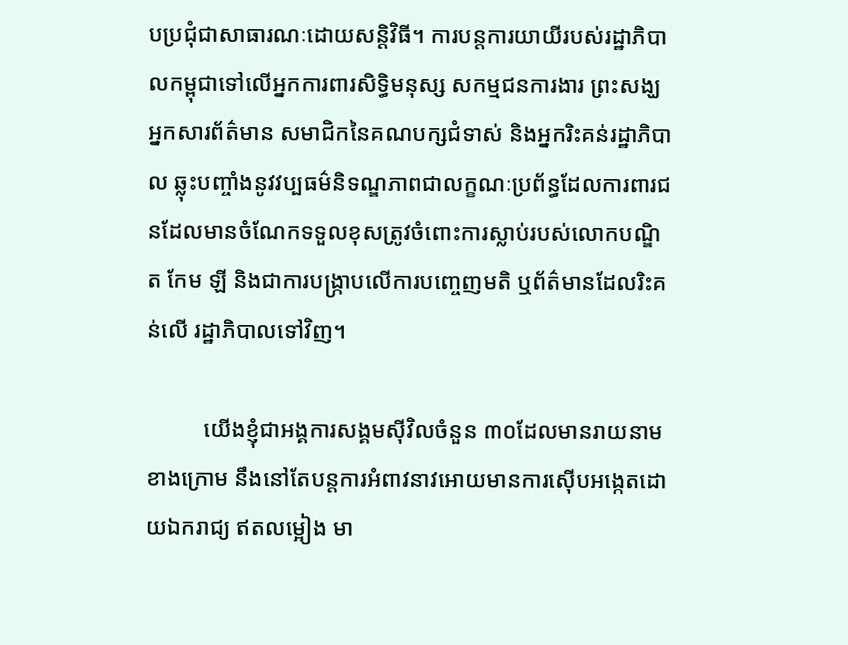បប្រជុំជាសាធារណៈដោយសន្តិវិធី។ ការបន្តការយាយីរបស់រដ្ឋាភិបាលកម្ពុជាទៅលើអ្នកការពារសិទ្ធិមនុស្ស សកម្មជនការងារ ព្រះសង្ឃ អ្នកសារព័ត៌មាន សមាជិកនៃគណបក្សជំទាស់ និងអ្នករិះគន់រដ្ឋាភិបាល ឆ្លុះបញ្ចាំងនូវវប្បធម៌និទណ្ឌភាពជាលក្ខណៈប្រព័ន្ធដែលការពារជនដែលមានចំណែកទទួលខុសត្រូវចំពោះការស្លាប់របស់លោកបណ្ឌិត កែម ឡី និងជាការបង្ក្រាបលើការបញ្ចេញមតិ ឬព័ត៌មានដែលរិះគន់លើ រដ្ឋាភិបាលទៅវិញ។

          យើងខ្ញុំជាអង្គការសង្គមស៊ីវិលចំនួន ៣០ដែលមានរាយនាមខាងក្រោម នឹងនៅតែបន្តការអំពាវនាវអោយមានការស៊ើបអង្កេតដោយឯករាជ្យ ឥតលម្អៀង មា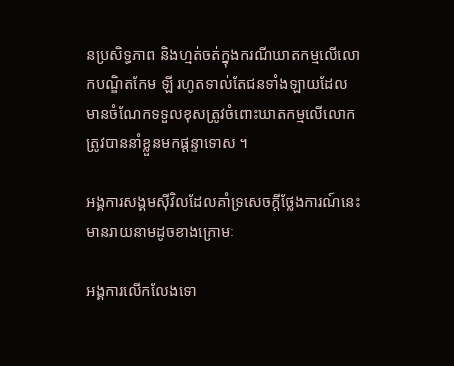នប្រសិទ្ធភាព និងហ្មត់ចត់ក្នុងករណីឃាតកម្មលើលោកបណ្ឌិតកែម ឡី រហូតទាល់តែជនទាំងឡាយដែលមានចំណែកទទួលខុសត្រូវចំពោះឃាតកម្មលើលោកត្រូវបាននាំខ្លួនមកផ្តន្ទាទោស ។

អង្គការសង្គមស៊ីវិលដែលគាំទ្រសេចក្តីថ្លែងការណ៍នេះ មានរាយនាមដូចខាងក្រោមៈ

អង្គការលើកលែងទោ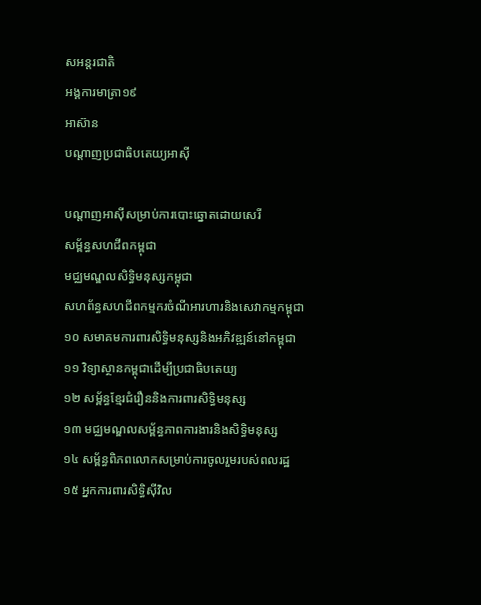សអន្តរជាតិ
អង្គការមាត្រា១៩
អាស៊ាន
បណ្តាញប្រជាធិបតេយ្យអាស៊ី

បណ្តាញអាស៊ីសម្រាប់ការបោះឆ្នោតដោយសេរី
សម្ព័ន្ធសហជីពកម្ពុជា
មជ្ឈមណ្ឌលសិទ្ធិមនុស្សកម្ពុជា
សហព័ន្ធសហជីពកម្មករចំណីអារហារនិងសេវាកម្មកម្ពុជា
១០ សមាគមការពារសិទ្ធិមនុស្សនិងអភិវឌ្ឍន៍នៅកម្ពុជា
១១ វិទ្យាស្ថានកម្ពុជាដើម្បីប្រជាធិបតេយ្យ
១២ សម្ព័ន្ធខ្មែរជំរឿននិងការពារសិទ្ធិមនុស្ស
១៣ មជ្ឈមណ្ឌលសម្ព័ន្ធភាពការងារនិងសិទ្ធិមនុស្ស
១៤ សម្ព័ន្ធពិភពលោកសម្រាប់ការចូលរួមរបស់ពលរដ្ឋ
១៥ អ្នកការពារសិទ្ធិស៊ីវិល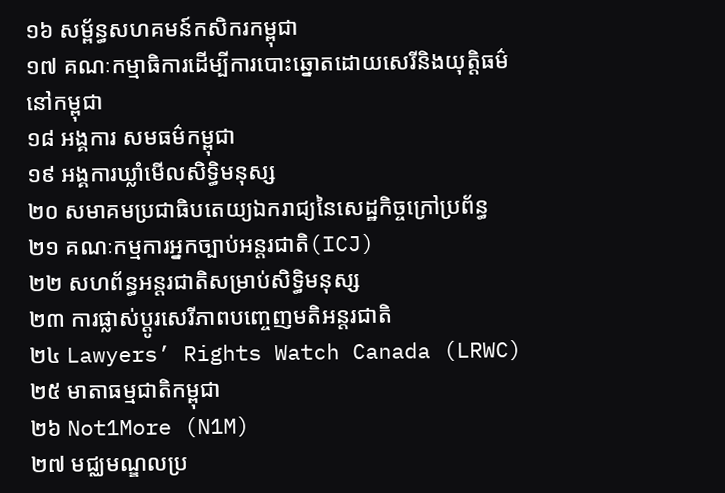១៦ សម្ព័ន្ធសហគមន៍កសិករកម្ពុជា
១៧ គណៈកម្មាធិការដើម្បីការបោះឆ្នោតដោយសេរីនិងយុត្តិធម៌នៅកម្ពុជា
១៨ អង្គការ សមធម៌កម្ពុជា
១៩ អង្គការឃ្លាំមើលសិទ្ធិមនុស្ស
២០ សមាគមប្រជាធិបតេយ្យឯករាជ្យនៃសេដ្ឋកិច្ចក្រៅប្រព័ន្ធ
២១ គណៈកម្មការអ្នកច្បាប់អន្តរជាតិ(ICJ)
២២ សហព័ន្ធអន្តរជាតិសម្រាប់សិទ្ធិមនុស្ស
២៣ ការផ្លាស់ប្តូរសេរីភាពបញ្ចេញមតិអន្តរជាតិ
២៤ Lawyers’ Rights Watch Canada (LRWC)
២៥ មាតាធម្មជាតិកម្ពុជា
២៦ Not1More (N1M)
២៧ មជ្ឈមណ្ឌលប្រ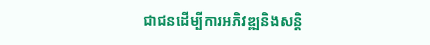ជាជនដើម្បីការអភិវឌ្ឍនិងសន្តិ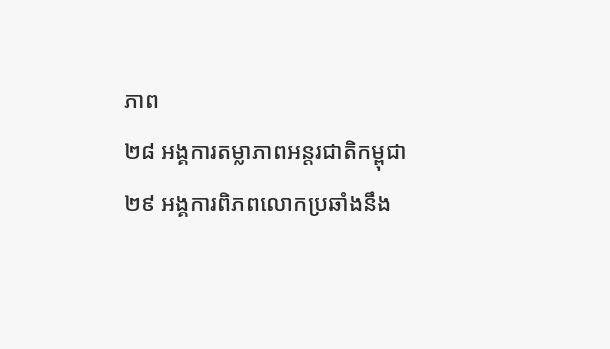ភាព
២៨ អង្គការតម្លាភាពអន្តរជាតិកម្ពុជា
២៩ អង្គការពិភពលោកប្រឆាំងនឹង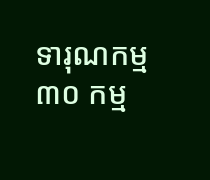ទារុណកម្ម
៣០ កម្ម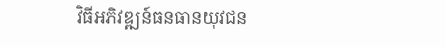វិធីអភិវឌ្ឍន៍ធនធានយុវជន